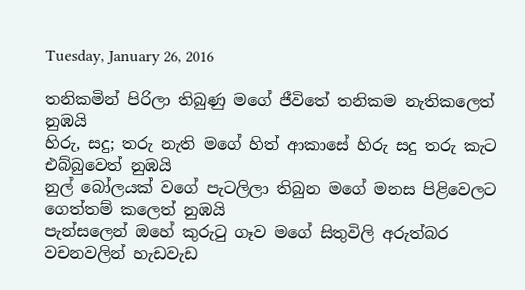Tuesday, January 26, 2016

තනිකමින් පිරිලා තිබුණු මගේ ජීවිතේ තනිකම නැතිකලෙත් නුඹයි
හිරු, සදු; තරු නැති මගේ හිත් ආකාසේ හිරු සදු තරු කැට එබ්බුවෙත් නුඹයි
නුල් බෝලයක් වගේ පැටලිලා තිබුන මගේ මනස පිළිවෙලට ගෙත්තම් කලෙත් නුඹයි
පැන්සලෙන් ඔහේ කුරුටු ගෑව මගේ සිතුවිලි අරුත්බර වචනවලින් හැඩවැඩ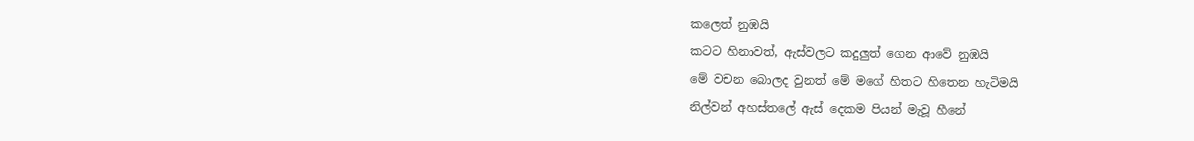කලෙත් නුඹයි
කටට හිනාවත්, ඇස්වලට කදුලුත් ගෙන ආවේ නුඹයි
මේ වචන බොලද වුනත් මේ මගේ හිතට හිතෙන හැටිමයි
නිල්වන් අහස්තලේ ඇස් දෙකම පියන් මැවූ හීනේ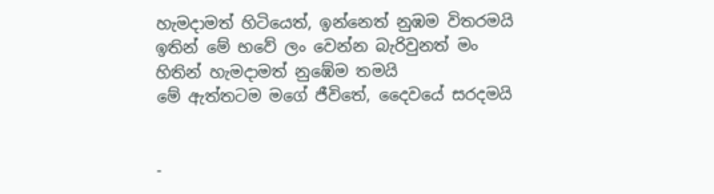හැමදාමත් හිටියෙත්, ඉන්නෙත් නුඹම විතරමයි
ඉතින් මේ භවේ ලං වෙන්න බැරිවුනත් මං හිතින් හැමදාමත් නුඹේම තමයි
මේ ඇත්තටම මගේ ජීවිතේ, දෛවයේ සරදමයි


-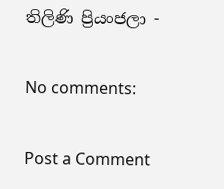තිලිණි ප්‍රියංජලා -

No comments:

Post a Comment